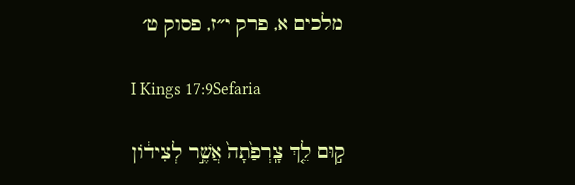מלכים א, פרק י״ז, פסוק ט׳

I Kings 17:9Sefaria

ק֣וּם לֵ֤ךְ צָֽרְפַ֙תָה֙ אֲשֶׁ֣ר לְצִיד֔וֹן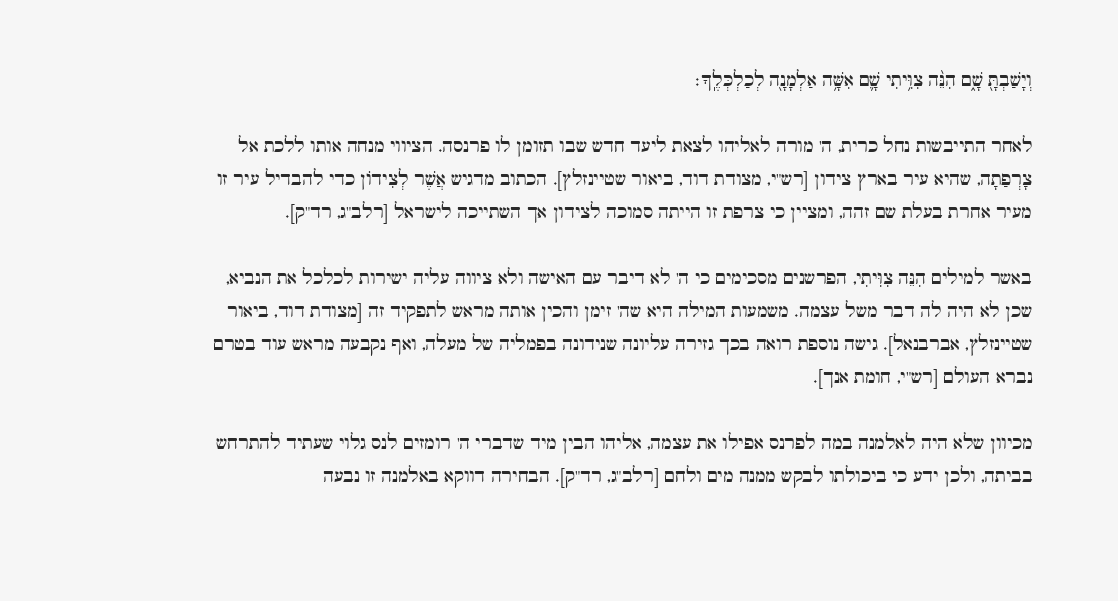וְיָשַׁבְתָּ֖ שָׁ֑ם הִנֵּ֨ה צִוִּ֥יתִי שָׁ֛ם אִשָּׁ֥ה אַלְמָנָ֖ה לְכַלְכְּלֶֽךָ׃

לאחר התייבשות נחל כרית, ה' מורה לאליהו לצאת ליעד חדש שבו תזומן לו פרנסה. הציווי מנחה אותו ללכת אל צָרְפַתָה, שהיא עיר בארץ צידון [רש"י, מצודת דוד, ביאור שטיינזלץ]. הכתוב מדגיש אֲשֶׁר לְצִידוֹן כדי להבדיל עיר זו מעיר אחרת בעלת שם זהה, ומציין כי צרפת זו הייתה סמוכה לצידון אך השתייכה לישראל [רלב"ג, רד"ק].

באשר למילים הִנֵּה צִוִּיתִי, הפרשנים מסכימים כי ה' לא דיבר עם האישה ולא ציווה עליה ישירות לכלכל את הנביא, שכן לא היה לה דבר משל עצמה. משמעות המילה היא שה' זימן והכין אותה מראש לתפקיד זה [מצודת דוד, ביאור שטיינזלץ, אברבנאל]. גישה נוספת רואה בכך גזירה עליונה שנידונה בפמליה של מעלה, ואף נקבעה מראש עוד בטרם נברא העולם [רש"י, חומת אנך].

מכיוון שלא היה לאלמנה במה לפרנס אפילו את עצמה, אליהו הבין מיד שדברי ה' רומזים לנס גלוי שעתיד להתרחש בביתה, ולכן ידע כי ביכולתו לבקש ממנה מים ולחם [רלב"ג, רד"ק]. הבחירה דווקא באלמנה זו נבעה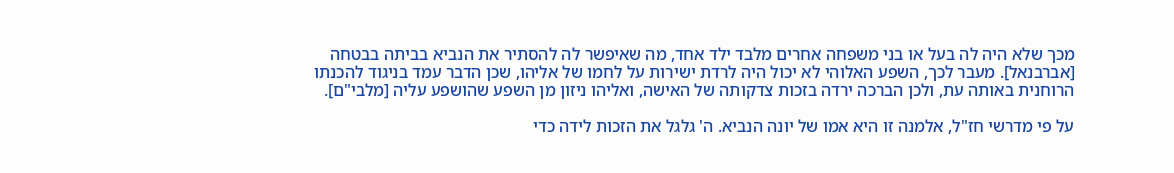מכך שלא היה לה בעל או בני משפחה אחרים מלבד ילד אחד, מה שאיפשר לה להסתיר את הנביא בביתה בבטחה [אברבנאל]. מעבר לכך, השפע האלוהי לא יכול היה לרדת ישירות על לחמו של אליהו, שכן הדבר עמד בניגוד להכנתו הרוחנית באותה עת, ולכן הברכה ירדה בזכות צדקותה של האישה, ואליהו ניזון מן השפע שהושפע עליה [מלבי"ם].

על פי מדרשי חז"ל, אלמנה זו היא אמו של יונה הנביא. ה' גלגל את הזכות לידה כדי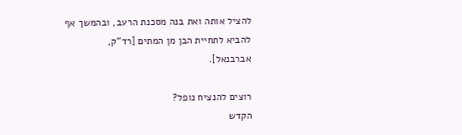להציל אותה ואת בנה מסכנת הרעב, ובהמשך אף להביא לתחיית הבן מן המתים [רד"ק, אברבנאל].

רוצים להנציח נופל?
הקדש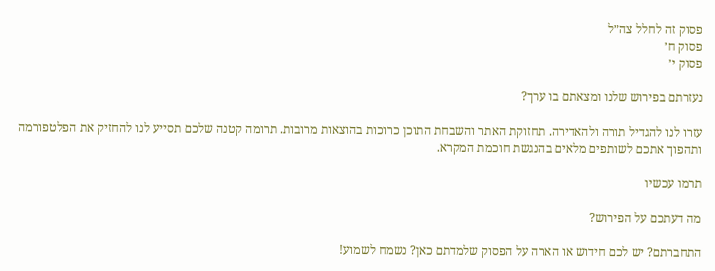פסוק זה לחלל צה״ל
פסוק ח׳
פסוק י׳

נעזרתם בפירוש שלנו ומצאתם בו ערך?

עזרו לנו להגדיל תורה ולהאדירה. תחזוקת האתר והשבחת התוכן כרוכות בהוצאות מרובות. תרומה קטנה שלכם תסייע לנו להחזיק את הפלטפורמה ותהפוך אתכם לשותפים מלאים בהנגשת חוכמת המקרא.

תרמו עכשיו

מה דעתכם על הפירוש?

התחברתם? יש לכם חידוש או הארה על הפסוק שלמדתם כאן? נשמח לשמוע!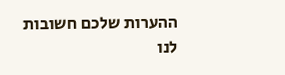ההערות שלכם חשובות לנו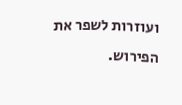ועוזרות לשפר את הפירוש.